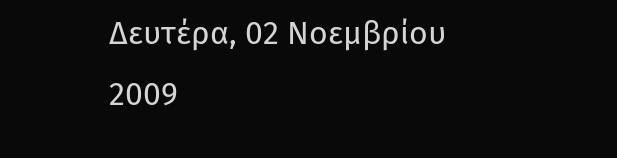Δευτέρα, 02 Νοεμβρίου 2009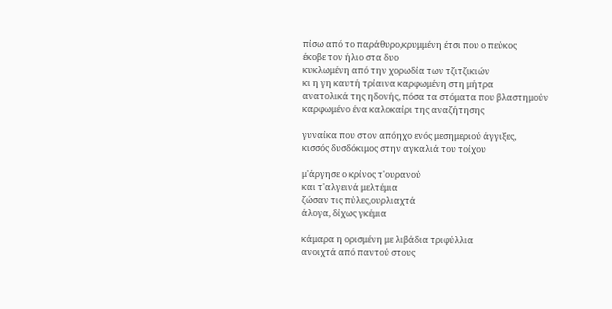πίσω από το παράθυρο,κρυμμένη έτσι που ο πεύκος
έκοβε τον ήλιο στα δυο
κυκλωμένη από την χορωδία των τζιτζικιών
κι η γη καυτή τρίαινα καρφωμένη στη μήτρα
ανατολικά της ηδονής, πόσα τα στόματα που βλαστημούν
καρφωμένο ένα καλοκαίρι της αναζήτησης

γυναίκα που στον απόηχο ενός μεσημεριού άγγιξες,
κισσός δυσδόκιμος στην αγκαλιά του τοίχου

μ'άργησε ο κρίνος τ'ουρανού
και τ'αλγεινά μελτέμια
ζώσαν τις πύλες,ουρλιαχτά
άλογα, δίχως γκέμια

κάμαρα η ορισμένη με λιβάδια τριφύλλια
ανοιχτά από παντού στους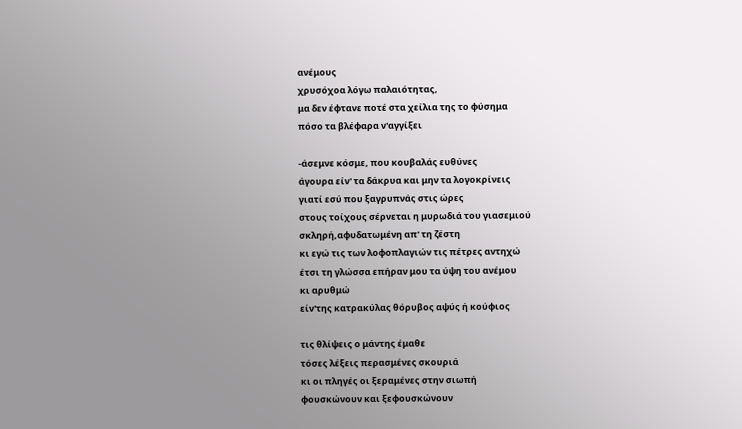ανέμους
χρυσόχοα λόγω παλαιότητας,
μα δεν έφτανε ποτέ στα χείλια της το φύσημα
πόσο τα βλέφαρα ν'αγγίξει

-άσεμνε κόσμε, που κουβαλάς ευθύνες
άγουρα είν' τα δάκρυα και μην τα λογοκρίνεις
γιατί εσύ που ξαγρυπνάς στις ώρες
στους τοίχους σέρνεται η μυρωδιά του γιασεμιού
σκληρή,αφυδατωμένη απ' τη ζέστη
κι εγώ τις των λοφοπλαγιών τις πέτρες αντηχώ
έτσι τη γλώσσα επήραν μου τα ύψη του ανέμου
κι αρυθμώ
είν'της κατρακύλας θόρυβος αψύς ή κούφιος

τις θλίψεις ο μάντης έμαθε
τόσες λέξεις περασμένες σκουριά
κι οι πληγές οι ξεραμένες στην σιωπή
φουσκώνουν και ξεφουσκώνουν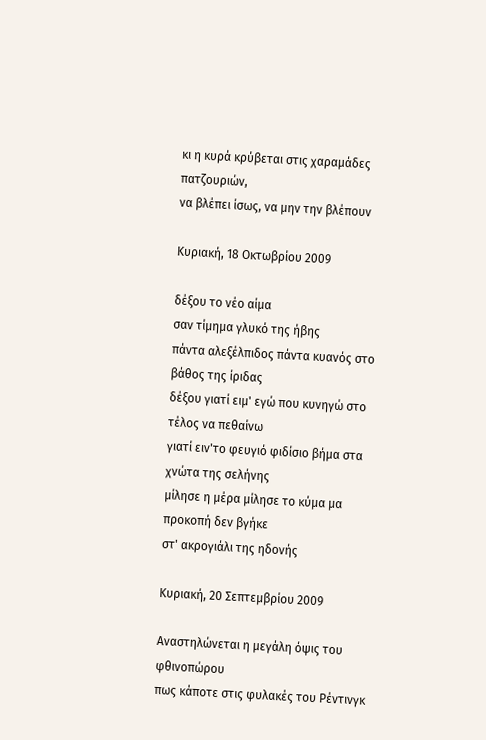κι η κυρά κρύβεται στις χαραμάδες πατζουριών,
να βλέπει ίσως, να μην την βλέπουν

Κυριακή, 18 Οκτωβρίου 2009

δέξου το νέο αίμα
σαν τίμημα γλυκό της ήβης
πάντα αλεξέλπιδος πάντα κυανός στο βάθος της ίριδας
δέξου γιατί ειμ' εγώ που κυνηγώ στο τέλος να πεθαίνω
γιατί ειν'το φευγιό φιδίσιο βήμα στα χνώτα της σελήνης
μίλησε η μέρα μίλησε το κύμα μα προκοπή δεν βγήκε
στ' ακρογιάλι της ηδονής

Κυριακή, 20 Σεπτεμβρίου 2009

Αναστηλώνεται η μεγάλη όψις του φθινοπώρου
πως κάποτε στις φυλακές του Ρέντινγκ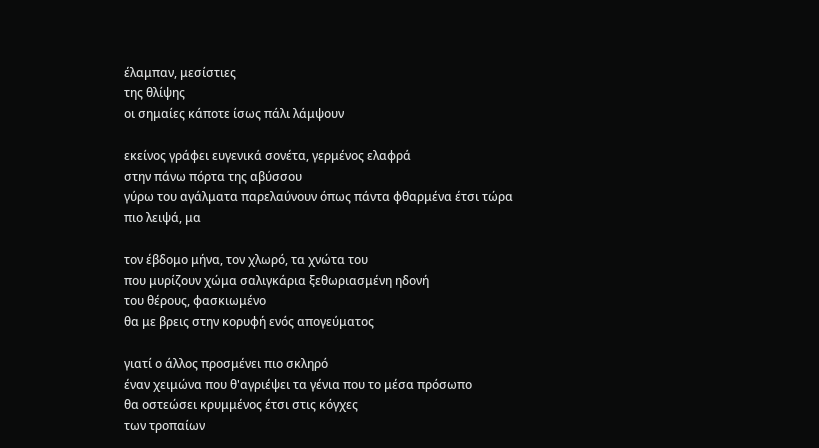έλαμπαν, μεσίστιες
της θλίψης
οι σημαίες κάποτε ίσως πάλι λάμψουν

εκείνος γράφει ευγενικά σονέτα, γερμένος ελαφρά
στην πάνω πόρτα της αβύσσου
γύρω του αγάλματα παρελαύνουν όπως πάντα φθαρμένα έτσι τώρα
πιο λειψά, μα

τον έβδομο μήνα, τον χλωρό, τα χνώτα του
που μυρίζουν χώμα σαλιγκάρια ξεθωριασμένη ηδονή
του θέρους, φασκιωμένο
θα με βρεις στην κορυφή ενός απογεύματος

γιατί ο άλλος προσμένει πιο σκληρό
έναν χειμώνα που θ'αγριέψει τα γένια που το μέσα πρόσωπο
θα οστεώσει κρυμμένος έτσι στις κόγχες
των τροπαίων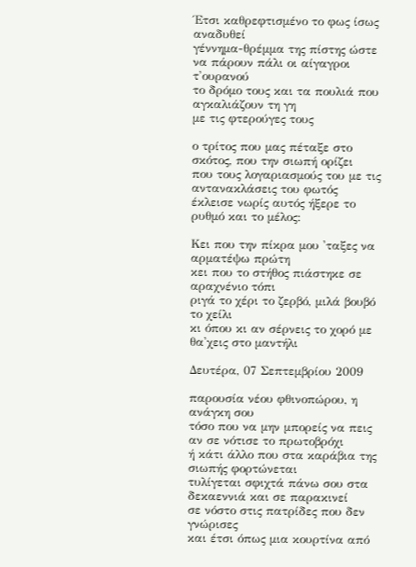Έτσι καθρεφτισμένο το φως ίσως αναδυθεί
γέννημα-θρέμμα της πίστης ώστε να πάρουν πάλι οι αίγαγροι τ'ουρανού
το δρόμο τους και τα πουλιά που αγκαλιάζουν τη γη
με τις φτερούγες τους

ο τρίτος που μας πέταξε στο σκότος, που την σιωπή ορίζει
που τους λογαριασμούς του με τις αντανακλάσεις του φωτός
έκλεισε νωρίς αυτός ήξερε το ρυθμό και το μέλος:

Κει που την πίκρα μου 'ταξες να αρματέψω πρώτη
κει που το στήθος πιάστηκε σε αραχνένιο τόπι
ριγά το χέρι το ζερβό, μιλά βουβό το χείλι
κι όπου κι αν σέρνεις το χορό με θα'χεις στο μαντήλι

Δευτέρα, 07 Σεπτεμβρίου 2009

παρουσία νέου φθινοπώρου, η ανάγκη σου
τόσο που να μην μπορείς να πεις αν σε νότισε το πρωτοβρόχι
ή κάτι άλλο που στα καράβια της σιωπής φορτώνεται
τυλίγεται σφιχτά πάνω σου στα δεκαεννιά και σε παρακινεί
σε νόστο στις πατρίδες που δεν γνώρισες
και έτσι όπως μια κουρτίνα από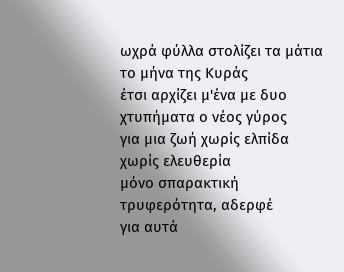ωχρά φύλλα στολίζει τα μάτια
το μήνα της Κυράς
έτσι αρχίζει μ'ένα με δυο χτυπήματα ο νέος γύρος
για μια ζωή χωρίς ελπίδα
χωρίς ελευθερία
μόνο σπαρακτική τρυφερότητα, αδερφέ
για αυτά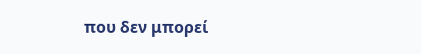που δεν μπορεί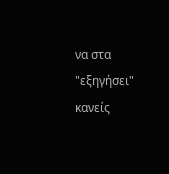να στα "εξηγήσει" κανείς